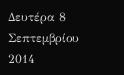Δευτέρα 8 Σεπτεμβρίου 2014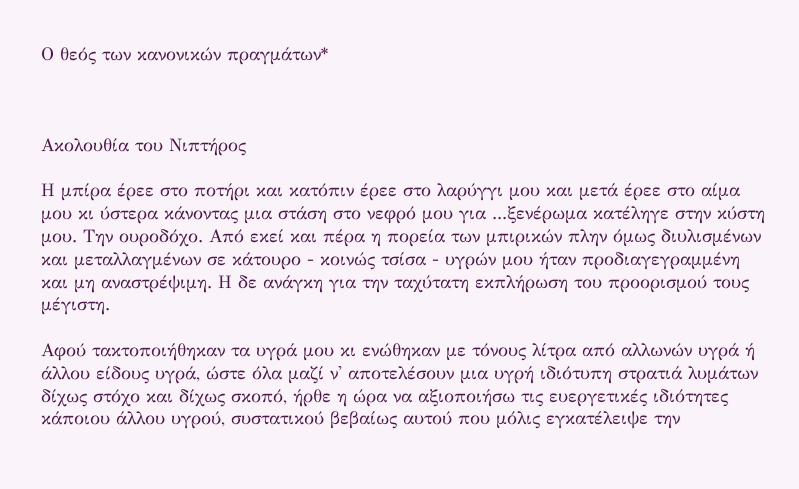Ο θεός των κανονικών πραγμάτων*



Ακολουθία του Νιπτήρος

Η μπίρα έρεε στο ποτήρι και κατόπιν έρεε στο λαρύγγι μου και μετά έρεε στο αίμα μου κι ύστερα κάνοντας μια στάση στο νεφρό μου για ...ξενέρωμα κατέληγε στην κύστη μου. Την ουροδόχο. Από εκεί και πέρα η πορεία των μπιρικών πλην όμως διυλισμένων και μεταλλαγμένων σε κάτουρο - κοινώς τσίσα - υγρών μου ήταν προδιαγεγραμμένη και μη αναστρέψιμη. Η δε ανάγκη για την ταχύτατη εκπλήρωση του προορισμού τους μέγιστη.

Αφού τακτοποιήθηκαν τα υγρά μου κι ενώθηκαν με τόνους λίτρα από αλλωνών υγρά ή άλλου είδους υγρά, ώστε όλα μαζί ν' αποτελέσουν μια υγρή ιδιότυπη στρατιά λυμάτων δίχως στόχο και δίχως σκοπό, ήρθε η ώρα να αξιοποιήσω τις ευεργετικές ιδιότητες κάποιου άλλου υγρού, συστατικού βεβαίως αυτού που μόλις εγκατέλειψε την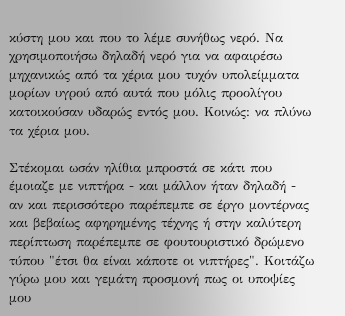κύστη μου και που το λέμε συνήθως νερό. Να χρησιμοποιήσω δηλαδή νερό για να αφαιρέσω μηχανικώς από τα χέρια μου τυχόν υπολείμματα μορίων υγρού από αυτά που μόλις προολίγου κατοικούσαν υδαρώς εντός μου. Κοινώς: να πλύνω τα χέρια μου.

Στέκομαι ωσάν ηλίθια μπροστά σε κάτι που έμοιαζε με νιπτήρα - και μάλλον ήταν δηλαδή - αν και περισσότερο παρέπεμπε σε έργο μοντέρνας και βεβαίως αφηρημένης τέχνης ή στην καλύτερη περίπτωση παρέπεμπε σε φουτουριστικό δρώμενο τύπου "έτσι θα είναι κάποτε οι νιπτήρες". Κοιτάζω γύρω μου και γεμάτη προσμονή πως οι υποψίες μου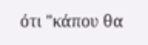ότι "κάπου θα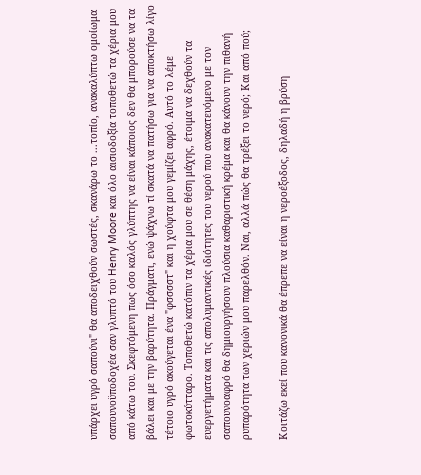υπάρχει υγρό σαπούνι" θα αποδειχθούν σωστές, σκανάρω το ...τοπίο, ανακαλύπτω ομοίωμα σαπουνοϋποδοχέα σαν γλυπτό του Henry Moore και όλο αισιοδοξία τοποθετώ τα χέρια μου από κάτω του. Σκεφτόμενη πως όσο καλός γλύπτης να είναι κάποιος δεν θα μπορούσε να τα βάλει και με την βαρύτητα. Πράγματι, ενώ ψάχνω τί σκατά να πατήσω για να αποκτήσω λίγο τέτοιο υγρό ακούγεται ένα "φσσσστ" και η χούφτα μου γεμίζει αφρό. Αυτό το λέμε φωτοκύτταρο. Τοποθετώ κατόπιν τα χέρια μου σε θέση μάχης, έτοιμα να δεχθούν τα ευεργετήματα και τις απολυμαντικές ιδιότητες του νερού που ανακατευόμενο με τον σαπουνοαφρό θα δημιουργήσουν πλούσια καθαριστική κρέμα και θα κάνουν την πιθανή ρυπαρότητα των χεριών μου παρελθόν. Ναι, αλλά πώς θα τρέξει το νερό; Και από πού;

Κοιτάζω εκεί που κανονικά θα έπρεπε να είναι η νεροέξοδος, δηλαδή η βρύση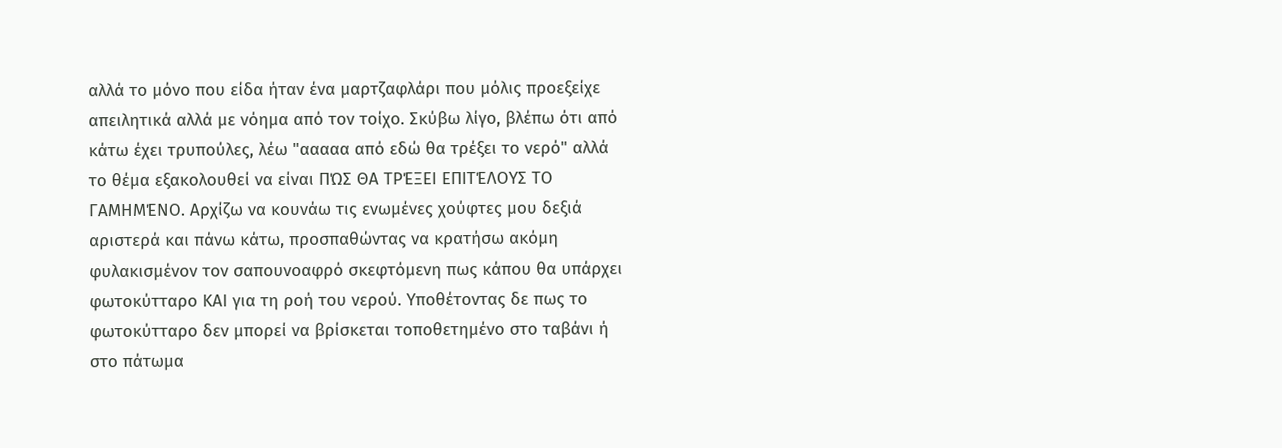αλλά το μόνο που είδα ήταν ένα μαρτζαφλάρι που μόλις προεξείχε απειλητικά αλλά με νόημα από τον τοίχο. Σκύβω λίγο, βλέπω ότι από κάτω έχει τρυπούλες, λέω "ααααα από εδώ θα τρέξει το νερό" αλλά το θέμα εξακολουθεί να είναι ΠΏΣ ΘΑ ΤΡΈΞΕΙ ΕΠΙΤΈΛΟΥΣ ΤΟ ΓΑΜΗΜΈΝΟ. Αρχίζω να κουνάω τις ενωμένες χούφτες μου δεξιά αριστερά και πάνω κάτω, προσπαθώντας να κρατήσω ακόμη φυλακισμένον τον σαπουνοαφρό σκεφτόμενη πως κάπου θα υπάρχει φωτοκύτταρο ΚΑΙ για τη ροή του νερού. Υποθέτοντας δε πως το φωτοκύτταρο δεν μπορεί να βρίσκεται τοποθετημένο στο ταβάνι ή στο πάτωμα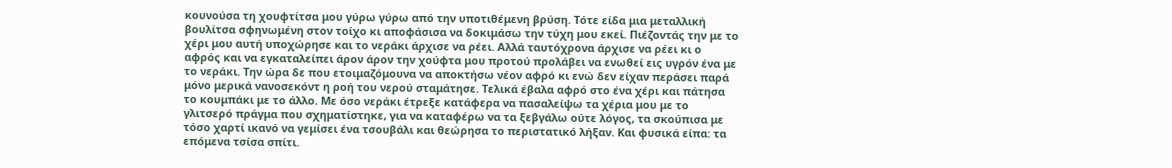κουνούσα τη χουφτίτσα μου γύρω γύρω από την υποτιθέμενη βρύση. Τότε είδα μια μεταλλική βουλίτσα σφηνωμένη στον τοίχο κι αποφάσισα να δοκιμάσω την τύχη μου εκεί. Πιέζοντάς την με το χέρι μου αυτή υποχώρησε και το νεράκι άρχισε να ρέει. Αλλά ταυτόχρονα άρχισε να ρέει κι ο αφρός και να εγκαταλείπει άρον άρον την χούφτα μου προτού προλάβει να ενωθεί εις υγρόν ένα με το νεράκι. Την ώρα δε που ετοιμαζόμουνα να αποκτήσω νέον αφρό κι ενώ δεν είχαν περάσει παρά μόνο μερικά νανοσεκόντ η ροή του νερού σταμάτησε. Τελικά έβαλα αφρό στο ένα χέρι και πάτησα το κουμπάκι με το άλλο. Με όσο νεράκι έτρεξε κατάφερα να πασαλείψω τα χέρια μου με το γλιτσερό πράγμα που σχηματίστηκε, για να καταφέρω να τα ξεβγάλω ούτε λόγος, τα σκούπισα με τόσο χαρτί ικανό να γεμίσει ένα τσουβάλι και θεώρησα το περιστατικό λήξαν. Και φυσικά είπα: τα επόμενα τσίσα σπίτι.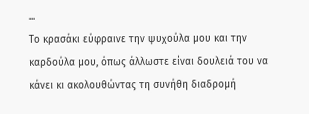...
Το κρασάκι εύφραινε την ψυχούλα μου και την καρδούλα μου, όπως άλλωστε είναι δουλειά του να κάνει κι ακολουθώντας τη συνήθη διαδρομή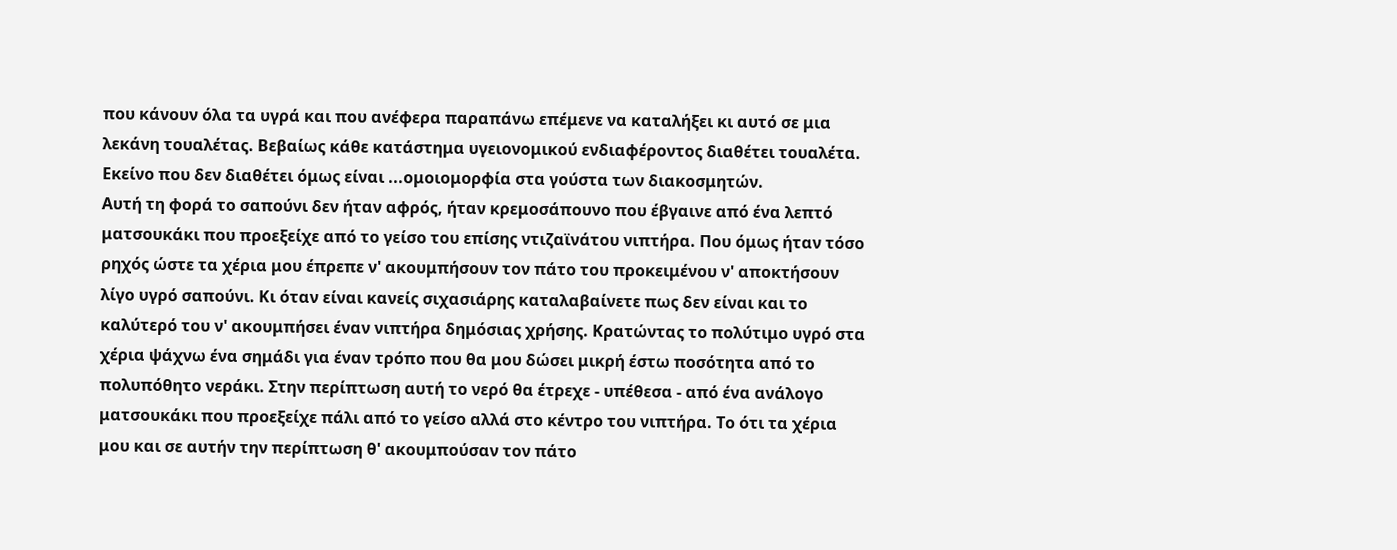που κάνουν όλα τα υγρά και που ανέφερα παραπάνω επέμενε να καταλήξει κι αυτό σε μια λεκάνη τουαλέτας. Βεβαίως κάθε κατάστημα υγειονομικού ενδιαφέροντος διαθέτει τουαλέτα. Εκείνο που δεν διαθέτει όμως είναι ...ομοιομορφία στα γούστα των διακοσμητών.
Αυτή τη φορά το σαπούνι δεν ήταν αφρός, ήταν κρεμοσάπουνο που έβγαινε από ένα λεπτό ματσουκάκι που προεξείχε από το γείσο του επίσης ντιζαϊνάτου νιπτήρα. Που όμως ήταν τόσο ρηχός ώστε τα χέρια μου έπρεπε ν' ακουμπήσουν τον πάτο του προκειμένου ν' αποκτήσουν λίγο υγρό σαπούνι. Κι όταν είναι κανείς σιχασιάρης καταλαβαίνετε πως δεν είναι και το καλύτερό του ν' ακουμπήσει έναν νιπτήρα δημόσιας χρήσης. Κρατώντας το πολύτιμο υγρό στα χέρια ψάχνω ένα σημάδι για έναν τρόπο που θα μου δώσει μικρή έστω ποσότητα από το πολυπόθητο νεράκι. Στην περίπτωση αυτή το νερό θα έτρεχε - υπέθεσα - από ένα ανάλογο ματσουκάκι που προεξείχε πάλι από το γείσο αλλά στο κέντρο του νιπτήρα. Το ότι τα χέρια μου και σε αυτήν την περίπτωση θ' ακουμπούσαν τον πάτο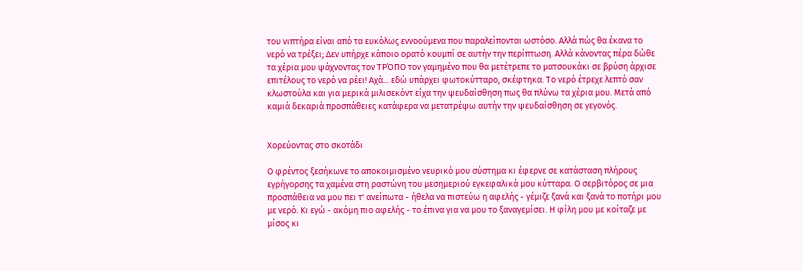του νιπτήρα είναι από τα ευκόλως εννοούμενα που παραλείπονται ωστόσο. Αλλά πώς θα έκανα το νερό να τρέξει; Δεν υπήρχε κάποιο ορατό κουμπί σε αυτήν την περίπτωση. Αλλά κάνοντας πέρα δώθε τα χέρια μου ψάχνοντας τον ΤΡΌΠΟ τον γαμημένο που θα μετέτρεπε το ματσουκάκι σε βρύση άρχισε επιτέλους το νερό να ρέει! Αχά... εδώ υπάρχει φωτοκύτταρο, σκέφτηκα. Το νερό έτρεχε λεπτό σαν κλωστούλα και για μερικά μιλισεκόντ είχα την ψευδαίσθηση πως θα πλύνω τα χέρια μου. Μετά από καμιά δεκαριά προσπάθειες κατάφερα να μετατρέψω αυτήν την ψευδαίσθηση σε γεγονός.


Χορεύοντας στο σκοτάδι

Ο φρέντος ξεσήκωνε το αποκοιμισμένο νευρικό μου σύστημα κι έφερνε σε κατάσταση πλήρους εγρήγορσης τα χαμένα στη ραστώνη του μεσημεριού εγκεφαλικά μου κύτταρα. Ο σερβιτόρος σε μια προσπάθεια να μου πει τ' ανείπωτα - ήθελα να πιστεύω η αφελής - γέμιζε ξανά και ξανά το ποτήρι μου με νερό. Κι εγώ - ακόμη πιο αφελής - το έπινα για να μου το ξαναγεμίσει. Η φίλη μου με κοίταζε με μίσος κι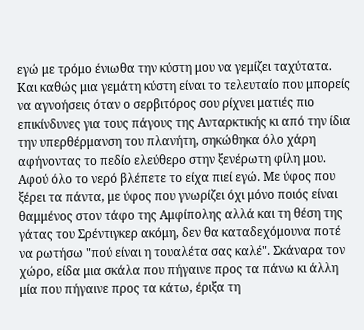εγώ με τρόμο ένιωθα την κύστη μου να γεμίζει ταχύτατα. Και καθώς μια γεμάτη κύστη είναι το τελευταίο που μπορείς να αγνοήσεις όταν ο σερβιτόρος σου ρίχνει ματιές πιο επικίνδυνες για τους πάγους της Ανταρκτικής κι από την ίδια την υπερθέρμανση του πλανήτη, σηκώθηκα όλο χάρη αφήνοντας το πεδίο ελεύθερο στην ξενέρωτη φίλη μου. Αφού όλο το νερό βλέπετε το είχα πιεί εγώ. Με ύφος που ξέρει τα πάντα, με ύφος που γνωρίζει όχι μόνο ποιός είναι θαμμένος στον τάφο της Αμφίπολης αλλά και τη θέση της γάτας του Σρέντιγκερ ακόμη, δεν θα καταδεχόμουνα ποτέ να ρωτήσω "πού είναι η τουαλέτα σας καλέ". Σκάναρα τον χώρο, είδα μια σκάλα που πήγαινε προς τα πάνω κι άλλη μία που πήγαινε προς τα κάτω, έριξα τη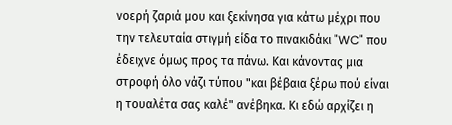νοερή ζαριά μου και ξεκίνησα για κάτω μέχρι που την τελευταία στιγμή είδα το πινακιδάκι "WC" που έδειχνε όμως προς τα πάνω. Και κάνοντας μια στροφή όλο νάζι τύπου "και βέβαια ξέρω πού είναι η τουαλέτα σας καλέ" ανέβηκα. Κι εδώ αρχίζει η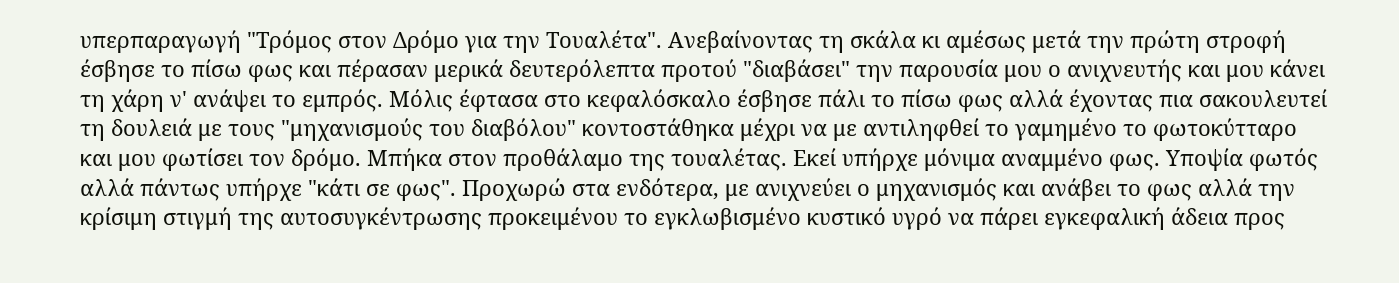υπερπαραγωγή "Τρόμος στον Δρόμο για την Τουαλέτα". Ανεβαίνοντας τη σκάλα κι αμέσως μετά την πρώτη στροφή έσβησε το πίσω φως και πέρασαν μερικά δευτερόλεπτα προτού "διαβάσει" την παρουσία μου ο ανιχνευτής και μου κάνει τη χάρη ν' ανάψει το εμπρός. Μόλις έφτασα στο κεφαλόσκαλο έσβησε πάλι το πίσω φως αλλά έχοντας πια σακουλευτεί τη δουλειά με τους "μηχανισμούς του διαβόλου" κοντοστάθηκα μέχρι να με αντιληφθεί το γαμημένο το φωτοκύτταρο και μου φωτίσει τον δρόμο. Μπήκα στον προθάλαμο της τουαλέτας. Εκεί υπήρχε μόνιμα αναμμένο φως. Υποψία φωτός αλλά πάντως υπήρχε "κάτι σε φως". Προχωρώ στα ενδότερα, με ανιχνεύει ο μηχανισμός και ανάβει το φως αλλά την κρίσιμη στιγμή της αυτοσυγκέντρωσης προκειμένου το εγκλωβισμένο κυστικό υγρό να πάρει εγκεφαλική άδεια προς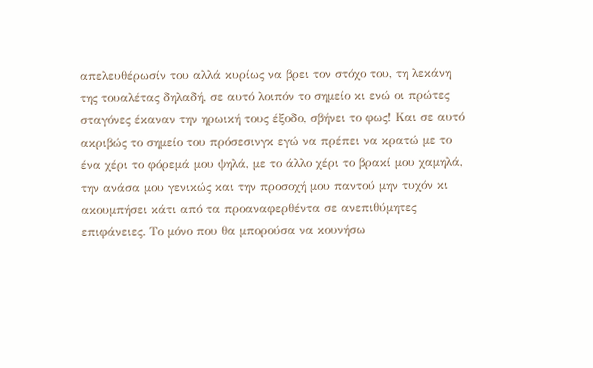απελευθέρωσίν του αλλά κυρίως να βρει τον στόχο του, τη λεκάνη της τουαλέτας δηλαδή, σε αυτό λοιπόν το σημείο κι ενώ οι πρώτες σταγόνες έκαναν την ηρωική τους έξοδο, σβήνει το φως! Και σε αυτό ακριβώς το σημείο του πρόσεσινγκ εγώ να πρέπει να κρατώ με το ένα χέρι το φόρεμά μου ψηλά, με το άλλο χέρι το βρακί μου χαμηλά, την ανάσα μου γενικώς και την προσοχή μου παντού μην τυχόν κι ακουμπήσει κάτι από τα προαναφερθέντα σε ανεπιθύμητες επιφάνειες. Το μόνο που θα μπορούσα να κουνήσω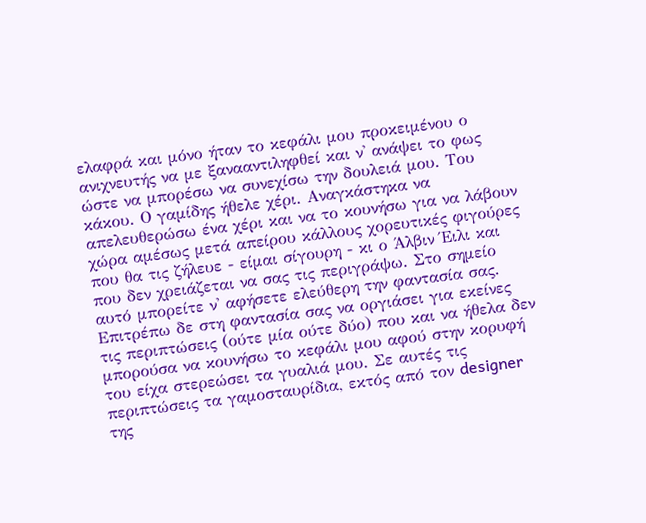ελαφρά και μόνο ήταν το κεφάλι μου προκειμένου ο ανιχνευτής να με ξανααντιληφθεί και ν' ανάψει το φως ώστε να μπορέσω να συνεχίσω την δουλειά μου. Του κάκου. Ο γαμίδης ήθελε χέρι. Αναγκάστηκα να απελευθερώσω ένα χέρι και να το κουνήσω για να λάβουν χώρα αμέσως μετά απείρου κάλλους χορευτικές φιγούρες που θα τις ζήλευε - είμαι σίγουρη - κι ο Άλβιν Έιλι και που δεν χρειάζεται να σας τις περιγράψω. Στο σημείο αυτό μπορείτε ν' αφήσετε ελεύθερη την φαντασία σας. Επιτρέπω δε στη φαντασία σας να οργιάσει για εκείνες τις περιπτώσεις (ούτε μία ούτε δύο) που και να ήθελα δεν μπορούσα να κουνήσω το κεφάλι μου αφού στην κορυφή του είχα στερεώσει τα γυαλιά μου. Σε αυτές τις περιπτώσεις τα γαμοσταυρίδια, εκτός από τον designer της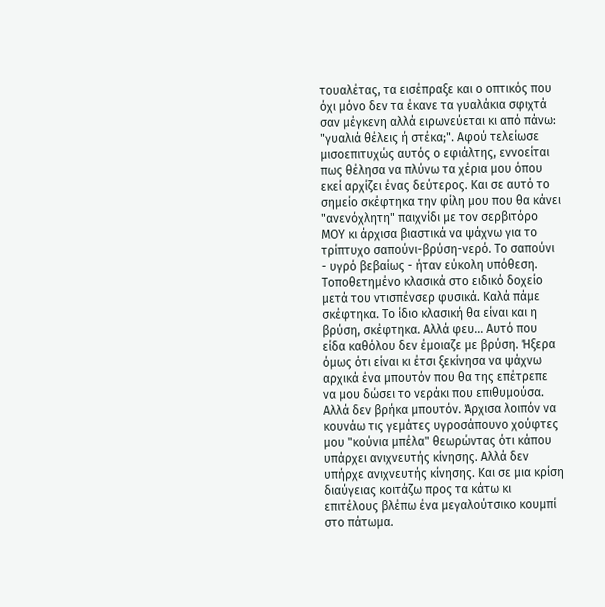τουαλέτας, τα εισέπραξε και ο οπτικός που όχι μόνο δεν τα έκανε τα γυαλάκια σφιχτά σαν μέγκενη αλλά ειρωνεύεται κι από πάνω: "γυαλιά θέλεις ή στέκα;". Αφού τελείωσε μισοεπιτυχώς αυτός ο εφιάλτης, εννοείται πως θέλησα να πλύνω τα χέρια μου όπου εκεί αρχίζει ένας δεύτερος. Και σε αυτό το σημείο σκέφτηκα την φίλη μου που θα κάνει "ανενόχλητη" παιχνίδι με τον σερβιτόρο ΜΟΥ κι άρχισα βιαστικά να ψάχνω για το τρίπτυχο σαπούνι-βρύση-νερό. Το σαπούνι - υγρό βεβαίως - ήταν εύκολη υπόθεση. Τοποθετημένο κλασικά στο ειδικό δοχείο μετά του ντισπένσερ φυσικά. Καλά πάμε σκέφτηκα. Το ίδιο κλασική θα είναι και η βρύση, σκέφτηκα. Αλλά φευ... Αυτό που είδα καθόλου δεν έμοιαζε με βρύση. Ήξερα όμως ότι είναι κι έτσι ξεκίνησα να ψάχνω αρχικά ένα μπουτόν που θα της επέτρεπε να μου δώσει το νεράκι που επιθυμούσα. Αλλά δεν βρήκα μπουτόν. Άρχισα λοιπόν να κουνάω τις γεμάτες υγροσάπουνο χούφτες μου "κούνια μπέλα" θεωρώντας ότι κάπου υπάρχει ανιχνευτής κίνησης. Αλλά δεν υπήρχε ανιχνευτής κίνησης. Και σε μια κρίση διαύγειας κοιτάζω προς τα κάτω κι επιτέλους βλέπω ένα μεγαλούτσικο κουμπί στο πάτωμα.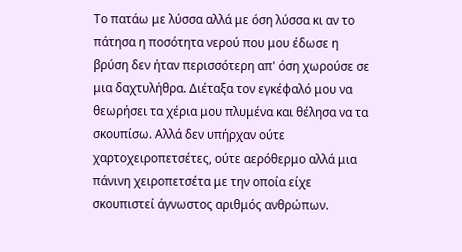Το πατάω με λύσσα αλλά με όση λύσσα κι αν το πάτησα η ποσότητα νερού που μου έδωσε η βρύση δεν ήταν περισσότερη απ' όση χωρούσε σε μια δαχτυλήθρα. Διέταξα τον εγκέφαλό μου να θεωρήσει τα χέρια μου πλυμένα και θέλησα να τα σκουπίσω. Αλλά δεν υπήρχαν ούτε χαρτοχειροπετσέτες, ούτε αερόθερμο αλλά μια πάνινη χειροπετσέτα με την οποία είχε σκουπιστεί άγνωστος αριθμός ανθρώπων.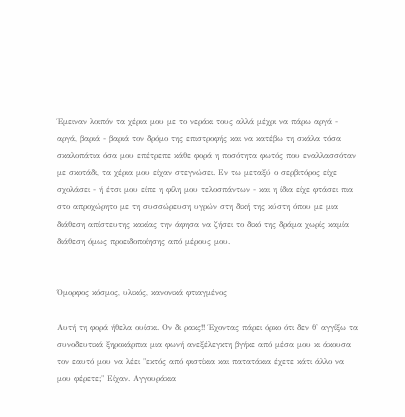Έμειναν λοιπόν τα χέρια μου με το νεράκι τους αλλά μέχρι να πάρω αργά - αργά, βαριά - βαριά τον δρόμο της επιστροφής και να κατέβω τη σκάλα τόσα σκαλοπάτια όσα μου επέτρεπε κάθε φορά η ποσότητα φωτός που εναλλασσόταν με σκοτάδι, τα χέρια μου είχαν στεγνώσει. Εν τω μεταξύ ο σερβιτόρος είχε σχολάσει - ή έτσι μου είπε η φίλη μου τελοσπάντων - και η ίδια είχε φτάσει πια στο απροχώρητο με τη συσσώρευση υγρών στη δική της κύστη όπου με μια διάθεση απίστευτης κακίας την άφησα να ζήσει το δικό της δράμα χωρίς καμία διάθεση όμως προειδοποίησης από μέρους μου.


Όμορφος κόσμος, υλικός, κανονικά φτιαγμένος

Αυτή τη φορά ήθελα ουίσκι. Ον δι ρακς!! Έχοντας πάρει όρκο ότι δεν θ' αγγίξω τα συνοδευτικά ξηροκάρπια μια φωνή ανεξέλεγκτη βγήκε από μέσα μου κι άκουσα τον εαυτό μου να λέει "εκτός από φιστίκια και πατατάκια έχετε κάτι άλλο να μου φέρετε;" Είχαν. Αγγουράκια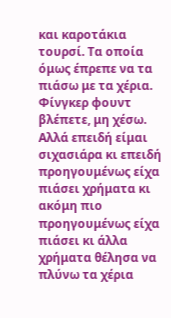και καροτάκια τουρσί. Τα οποία όμως έπρεπε να τα πιάσω με τα χέρια. Φίνγκερ φουντ βλέπετε, μη χέσω. Αλλά επειδή είμαι σιχασιάρα κι επειδή προηγουμένως είχα πιάσει χρήματα κι ακόμη πιο προηγουμένως είχα πιάσει κι άλλα χρήματα θέλησα να πλύνω τα χέρια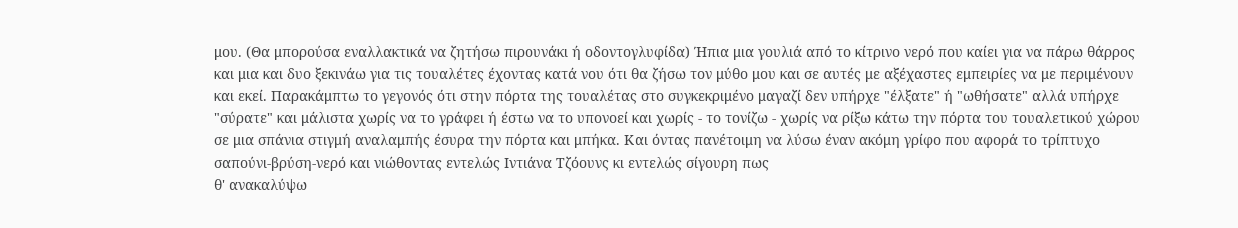μου. (Θα μπορούσα εναλλακτικά να ζητήσω πιρουνάκι ή οδοντογλυφίδα) Ήπια μια γουλιά από το κίτρινο νερό που καίει για να πάρω θάρρος και μια και δυο ξεκινάω για τις τουαλέτες έχοντας κατά νου ότι θα ζήσω τον μύθο μου και σε αυτές με αξέχαστες εμπειρίες να με περιμένουν και εκεί. Παρακάμπτω το γεγονός ότι στην πόρτα της τουαλέτας στο συγκεκριμένο μαγαζί δεν υπήρχε "έλξατε" ή "ωθήσατε" αλλά υπήρχε "σύρατε" και μάλιστα χωρίς να το γράφει ή έστω να το υπονοεί και χωρίς - το τονίζω - χωρίς να ρίξω κάτω την πόρτα του τουαλετικού χώρου σε μια σπάνια στιγμή αναλαμπής έσυρα την πόρτα και μπήκα. Και όντας πανέτοιμη να λύσω έναν ακόμη γρίφο που αφορά το τρίπτυχο σαπούνι-βρύση-νερό και νιώθοντας εντελώς Ιντιάνα Τζόουνς κι εντελώς σίγουρη πως
θ' ανακαλύψω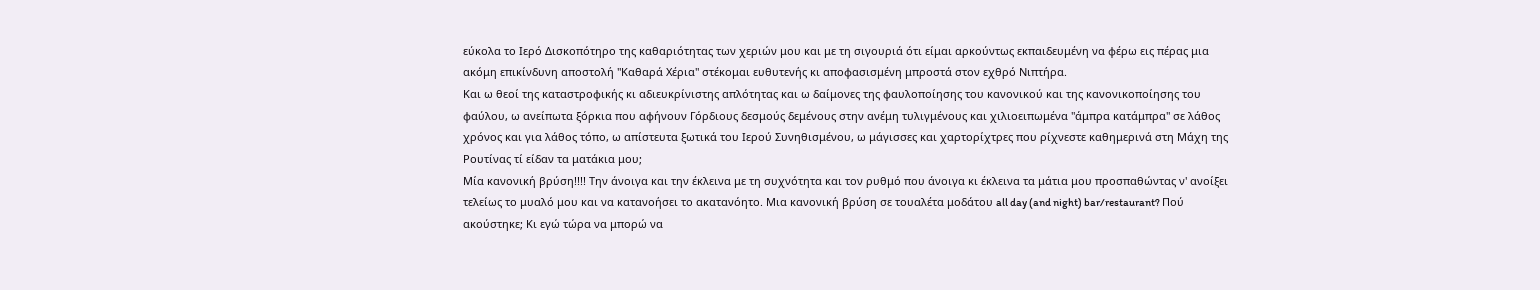εύκολα το Ιερό Δισκοπότηρο της καθαριότητας των χεριών μου και με τη σιγουριά ότι είμαι αρκούντως εκπαιδευμένη να φέρω εις πέρας μια ακόμη επικίνδυνη αποστολή "Καθαρά Χέρια" στέκομαι ευθυτενής κι αποφασισμένη μπροστά στον εχθρό Νιπτήρα.
Και ω θεοί της καταστροφικής κι αδιευκρίνιστης απλότητας και ω δαίμονες της φαυλοποίησης του κανονικού και της κανονικοποίησης του φαύλου, ω ανείπωτα ξόρκια που αφήνουν Γόρδιους δεσμούς δεμένους στην ανέμη τυλιγμένους και χιλιοειπωμένα "άμπρα κατάμπρα" σε λάθος χρόνος και για λάθος τόπο, ω απίστευτα ξωτικά του Ιερού Συνηθισμένου, ω μάγισσες και χαρτορίχτρες που ρίχνεστε καθημερινά στη Μάχη της Ρουτίνας τί είδαν τα ματάκια μου;
Μία κανονική βρύση!!!! Την άνοιγα και την έκλεινα με τη συχνότητα και τον ρυθμό που άνοιγα κι έκλεινα τα μάτια μου προσπαθώντας ν' ανοίξει τελείως το μυαλό μου και να κατανοήσει το ακατανόητο. Μια κανονική βρύση σε τουαλέτα μοδάτου all day (and night) bar/restaurant? Πού ακούστηκε; Κι εγώ τώρα να μπορώ να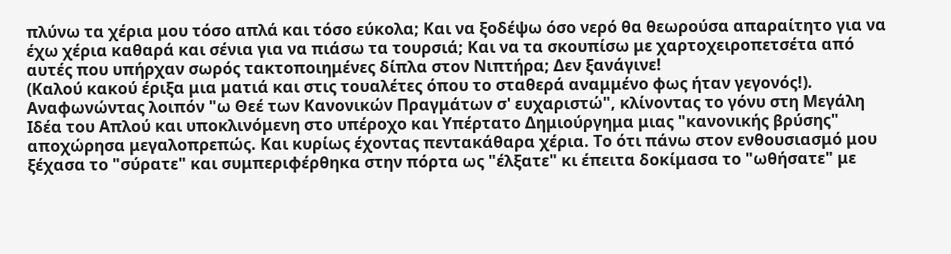πλύνω τα χέρια μου τόσο απλά και τόσο εύκολα; Και να ξοδέψω όσο νερό θα θεωρούσα απαραίτητο για να έχω χέρια καθαρά και σένια για να πιάσω τα τουρσιά; Και να τα σκουπίσω με χαρτοχειροπετσέτα από αυτές που υπήρχαν σωρός τακτοποιημένες δίπλα στον Νιπτήρα; Δεν ξανάγινε!
(Καλού κακού έριξα μια ματιά και στις τουαλέτες όπου το σταθερά αναμμένο φως ήταν γεγονός!).
Αναφωνώντας λοιπόν "ω Θεέ των Kανονικών Πραγμάτων σ' ευχαριστώ", κλίνοντας το γόνυ στη Μεγάλη Ιδέα του Απλού και υποκλινόμενη στο υπέροχο και Υπέρτατο Δημιούργημα μιας "κανονικής βρύσης" αποχώρησα μεγαλοπρεπώς. Και κυρίως έχοντας πεντακάθαρα χέρια. Το ότι πάνω στον ενθουσιασμό μου ξέχασα το "σύρατε" και συμπεριφέρθηκα στην πόρτα ως "έλξατε" κι έπειτα δοκίμασα το "ωθήσατε" με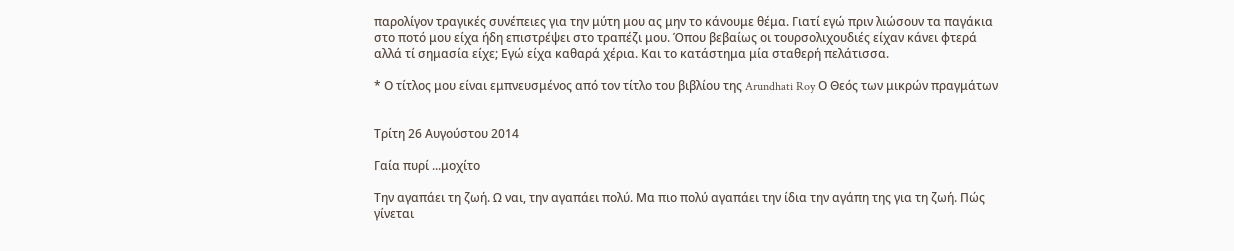παρολίγον τραγικές συνέπειες για την μύτη μου ας μην το κάνουμε θέμα. Γιατί εγώ πριν λιώσουν τα παγάκια στο ποτό μου είχα ήδη επιστρέψει στο τραπέζι μου. Όπου βεβαίως οι τουρσολιχουδιές είχαν κάνει φτερά αλλά τί σημασία είχε; Εγώ είχα καθαρά χέρια. Και το κατάστημα μία σταθερή πελάτισσα.

* Ο τίτλος μου είναι εμπνευσμένος από τον τίτλο του βιβλίου της Arundhati Roy Ο Θεός των μικρών πραγμάτων


Τρίτη 26 Αυγούστου 2014

Γαία πυρί ...μοχίτο

Την αγαπάει τη ζωή. Ω ναι, την αγαπάει πολύ. Μα πιο πολύ αγαπάει την ίδια την αγάπη της για τη ζωή. Πώς γίνεται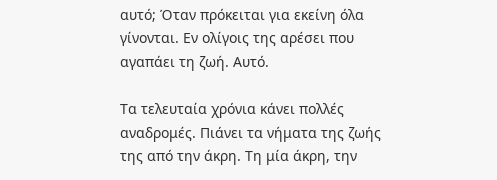αυτό; Όταν πρόκειται για εκείνη όλα γίνονται. Εν ολίγοις της αρέσει που αγαπάει τη ζωή. Αυτό.

Τα τελευταία χρόνια κάνει πολλές αναδρομές. Πιάνει τα νήματα της ζωής της από την άκρη. Τη μία άκρη, την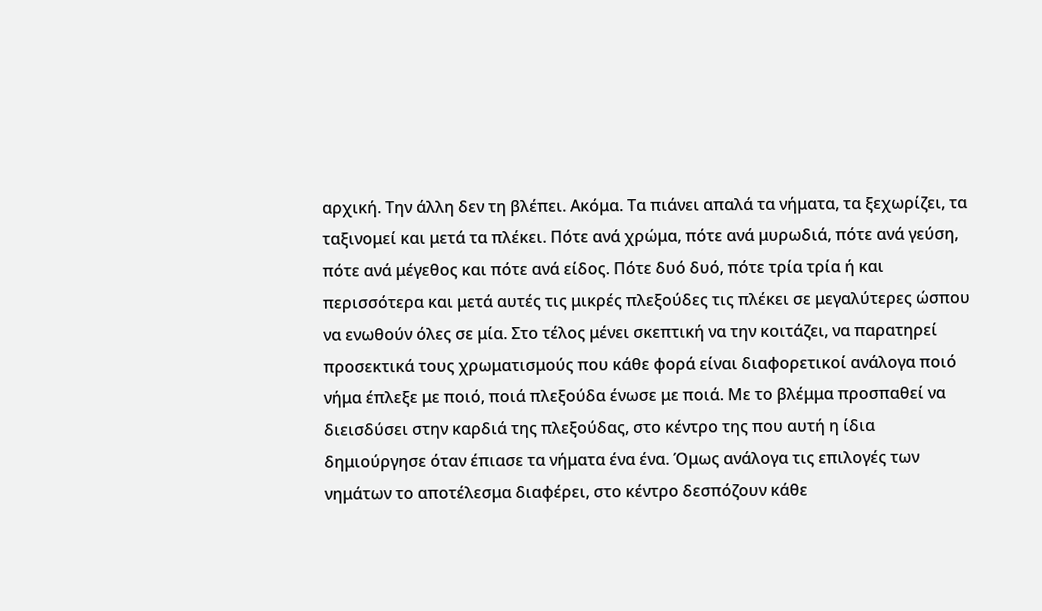αρχική. Την άλλη δεν τη βλέπει. Ακόμα. Τα πιάνει απαλά τα νήματα, τα ξεχωρίζει, τα ταξινομεί και μετά τα πλέκει. Πότε ανά χρώμα, πότε ανά μυρωδιά, πότε ανά γεύση, πότε ανά μέγεθος και πότε ανά είδος. Πότε δυό δυό, πότε τρία τρία ή και περισσότερα και μετά αυτές τις μικρές πλεξούδες τις πλέκει σε μεγαλύτερες ώσπου να ενωθούν όλες σε μία. Στο τέλος μένει σκεπτική να την κοιτάζει, να παρατηρεί προσεκτικά τους χρωματισμούς που κάθε φορά είναι διαφορετικοί ανάλογα ποιό νήμα έπλεξε με ποιό, ποιά πλεξούδα ένωσε με ποιά. Με το βλέμμα προσπαθεί να διεισδύσει στην καρδιά της πλεξούδας, στο κέντρο της που αυτή η ίδια δημιούργησε όταν έπιασε τα νήματα ένα ένα. Όμως ανάλογα τις επιλογές των νημάτων το αποτέλεσμα διαφέρει, στο κέντρο δεσπόζουν κάθε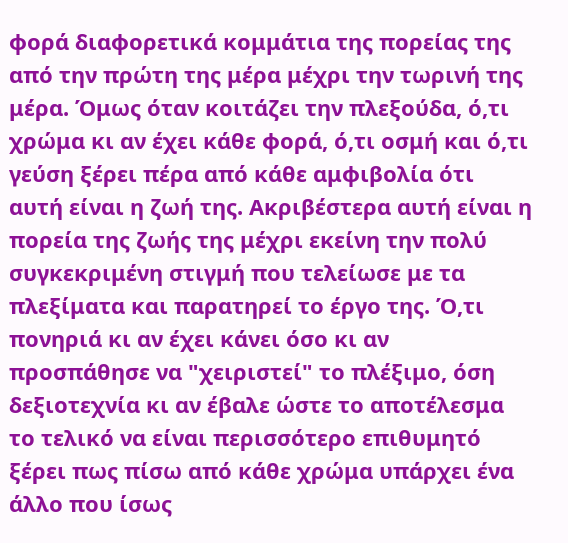φορά διαφορετικά κομμάτια της πορείας της από την πρώτη της μέρα μέχρι την τωρινή της μέρα. Όμως όταν κοιτάζει την πλεξούδα, ό,τι χρώμα κι αν έχει κάθε φορά, ό,τι οσμή και ό,τι γεύση ξέρει πέρα από κάθε αμφιβολία ότι αυτή είναι η ζωή της. Ακριβέστερα αυτή είναι η πορεία της ζωής της μέχρι εκείνη την πολύ συγκεκριμένη στιγμή που τελείωσε με τα πλεξίματα και παρατηρεί το έργο της. Ό,τι πονηριά κι αν έχει κάνει όσο κι αν προσπάθησε να "χειριστεί" το πλέξιμο, όση δεξιοτεχνία κι αν έβαλε ώστε το αποτέλεσμα το τελικό να είναι περισσότερο επιθυμητό ξέρει πως πίσω από κάθε χρώμα υπάρχει ένα άλλο που ίσως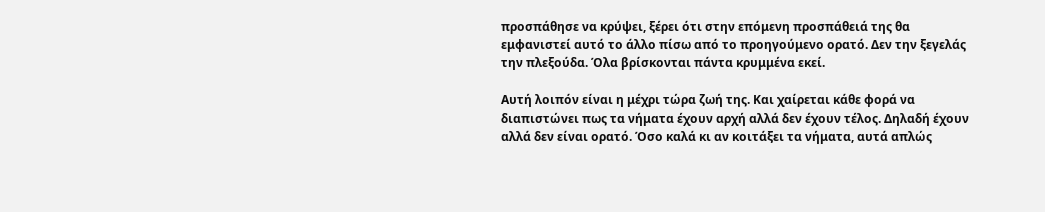προσπάθησε να κρύψει, ξέρει ότι στην επόμενη προσπάθειά της θα εμφανιστεί αυτό το άλλο πίσω από το προηγούμενο ορατό. Δεν την ξεγελάς την πλεξούδα. Όλα βρίσκονται πάντα κρυμμένα εκεί.

Αυτή λοιπόν είναι η μέχρι τώρα ζωή της. Και χαίρεται κάθε φορά να διαπιστώνει πως τα νήματα έχουν αρχή αλλά δεν έχουν τέλος. Δηλαδή έχουν αλλά δεν είναι ορατό. Όσο καλά κι αν κοιτάξει τα νήματα, αυτά απλώς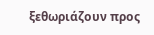ξεθωριάζουν προς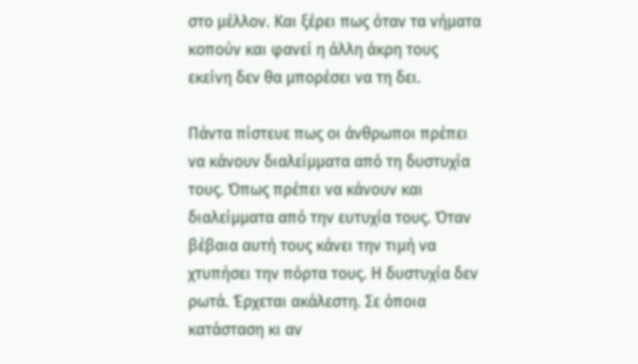στο μέλλον. Και ξέρει πως όταν τα νήματα κοπούν και φανεί η άλλη άκρη τους εκείνη δεν θα μπορέσει να τη δει.

Πάντα πίστευε πως οι άνθρωποι πρέπει να κάνουν διαλείμματα από τη δυστυχία τους. Όπως πρέπει να κάνουν και διαλείμματα από την ευτυχία τους. Όταν βέβαια αυτή τους κάνει την τιμή να χτυπήσει την πόρτα τους. Η δυστυχία δεν ρωτά. Έρχεται ακάλεστη. Σε όποια κατάσταση κι αν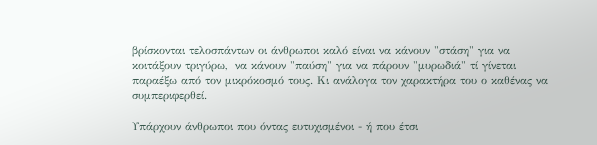βρίσκονται τελοσπάντων οι άνθρωποι καλό είναι να κάνουν "στάση" για να κοιτάξουν τριγύρω,  να κάνουν "παύση" για να πάρουν "μυρωδιά" τί γίνεται παραέξω από τον μικρόκοσμό τους. Κι ανάλογα τον χαρακτήρα του ο καθένας να συμπεριφερθεί.

Υπάρχουν άνθρωποι που όντας ευτυχισμένοι - ή που έτσι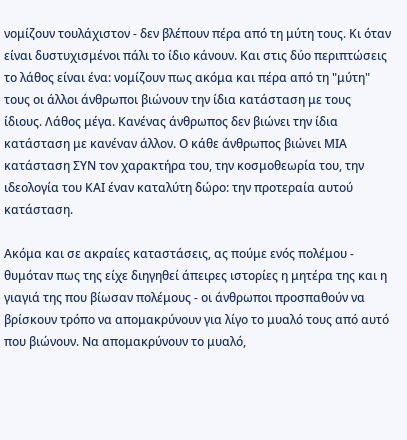νομίζουν τουλάχιστον - δεν βλέπουν πέρα από τη μύτη τους. Κι όταν είναι δυστυχισμένοι πάλι το ίδιο κάνουν. Και στις δύο περιπτώσεις το λάθος είναι ένα: νομίζουν πως ακόμα και πέρα από τη "μύτη" τους οι άλλοι άνθρωποι βιώνουν την ίδια κατάσταση με τους ίδιους. Λάθος μέγα. Κανένας άνθρωπος δεν βιώνει την ίδια κατάσταση με κανέναν άλλον. Ο κάθε άνθρωπος βιώνει ΜΙΑ κατάσταση ΣΥΝ τον χαρακτήρα του, την κοσμοθεωρία του, την ιδεολογία του ΚΑΙ έναν καταλύτη δώρο: την προτεραία αυτού κατάσταση.

Ακόμα και σε ακραίες καταστάσεις, ας πούμε ενός πολέμου - θυμόταν πως της είχε διηγηθεί άπειρες ιστορίες η μητέρα της και η γιαγιά της που βίωσαν πολέμους - οι άνθρωποι προσπαθούν να βρίσκουν τρόπο να απομακρύνουν για λίγο το μυαλό τους από αυτό που βιώνουν. Να απομακρύνουν το μυαλό,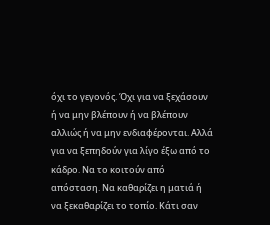όχι το γεγονός. Όχι για να ξεχάσουν ή να μην βλέπουν ή να βλέπουν αλλιώς ή να μην ενδιαφέρονται. Αλλά για να ξεπηδούν για λίγο έξω από το κάδρο. Να το κοιτούν από απόσταση. Να καθαρίζει η ματιά ή να ξεκαθαρίζει το τοπίο. Κάτι σαν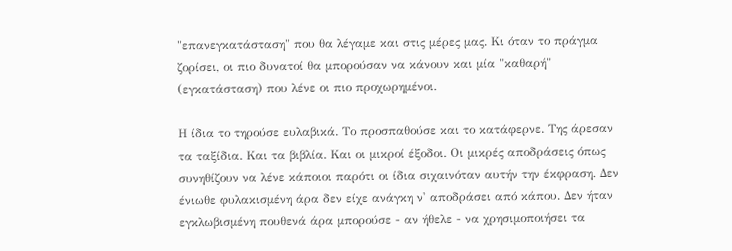"επανεγκατάσταση" που θα λέγαμε και στις μέρες μας. Κι όταν το πράγμα ζορίσει, οι πιο δυνατοί θα μπορούσαν να κάνουν και μία "καθαρή" (εγκατάσταση) που λένε οι πιο προχωρημένοι.

Η ίδια το τηρούσε ευλαβικά. Το προσπαθούσε και το κατάφερνε. Της άρεσαν τα ταξίδια. Και τα βιβλία. Και οι μικροί έξοδοι. Οι μικρές αποδράσεις όπως συνηθίζουν να λένε κάποιοι παρότι οι ίδια σιχαινόταν αυτήν την έκφραση. Δεν ένιωθε φυλακισμένη άρα δεν είχε ανάγκη ν' αποδράσει από κάπου. Δεν ήταν εγκλωβισμένη πουθενά άρα μπορούσε - αν ήθελε - να χρησιμοποιήσει τα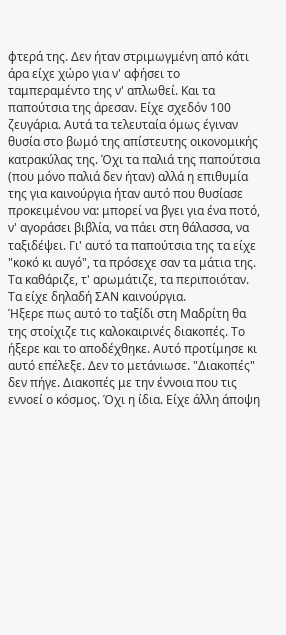φτερά της. Δεν ήταν στριμωγμένη από κάτι άρα είχε χώρο για ν' αφήσει το ταμπεραμέντο της ν' απλωθεί. Και τα παπούτσια της άρεσαν. Είχε σχεδόν 100 ζευγάρια. Αυτά τα τελευταία όμως έγιναν θυσία στο βωμό της απίστευτης οικονομικής κατρακύλας της. Όχι τα παλιά της παπούτσια (που μόνο παλιά δεν ήταν) αλλά η επιθυμία της για καινούργια ήταν αυτό που θυσίασε προκειμένου να: μπορεί να βγει για ένα ποτό, ν' αγοράσει βιβλία, να πάει στη θάλασσα, να ταξιδέψει. Γι' αυτό τα παπούτσια της τα είχε "κοκό κι αυγό", τα πρόσεχε σαν τα μάτια της. Τα καθάριζε, τ' αρωμάτιζε, τα περιποιόταν. Τα είχε δηλαδή ΣΑΝ καινούργια.
Ήξερε πως αυτό το ταξίδι στη Μαδρίτη θα της στοίχιζε τις καλοκαιρινές διακοπές. Το ήξερε και το αποδέχθηκε. Αυτό προτίμησε κι αυτό επέλεξε. Δεν το μετάνιωσε. "Διακοπές" δεν πήγε. Διακοπές με την έννοια που τις εννοεί ο κόσμος. Όχι η ίδια. Είχε άλλη άποψη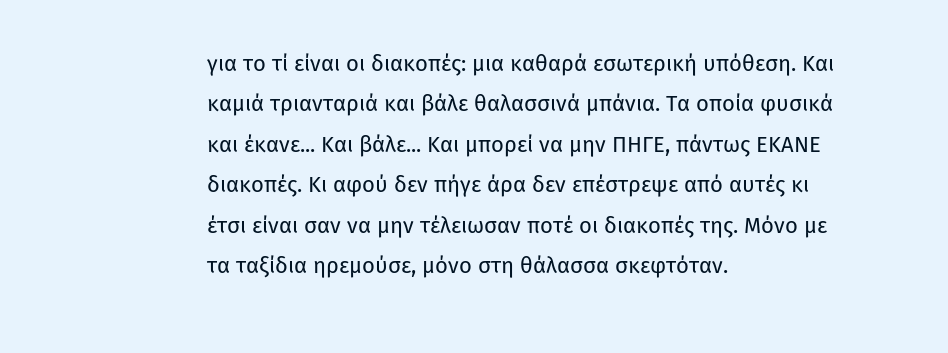για το τί είναι οι διακοπές: μια καθαρά εσωτερική υπόθεση. Και καμιά τριανταριά και βάλε θαλασσινά μπάνια. Τα οποία φυσικά και έκανε... Και βάλε... Και μπορεί να μην ΠΗΓΕ, πάντως ΕΚΑΝΕ διακοπές. Κι αφού δεν πήγε άρα δεν επέστρεψε από αυτές κι έτσι είναι σαν να μην τέλειωσαν ποτέ οι διακοπές της. Μόνο με τα ταξίδια ηρεμούσε, μόνο στη θάλασσα σκεφτόταν.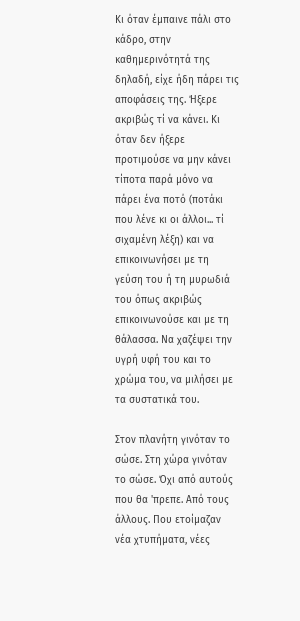Κι όταν έμπαινε πάλι στο κάδρο, στην καθημερινότητά της δηλαδή, είχε ήδη πάρει τις αποφάσεις της. Ήξερε ακριβώς τί να κάνει. Κι όταν δεν ήξερε προτιμούσε να μην κάνει τίποτα παρά μόνο να πάρει ένα ποτό (ποτάκι που λένε κι οι άλλοι... τί σιχαμένη λέξη) και να επικοινωνήσει με τη γεύση του ή τη μυρωδιά του όπως ακριβώς επικοινωνούσε και με τη θάλασσα. Να χαζέψει την υγρή υφή του και το χρώμα του, να μιλήσει με τα συστατικά του.

Στον πλανήτη γινόταν το σώσε. Στη χώρα γινόταν το σώσε. Όχι από αυτούς που θα 'πρεπε. Από τους άλλους. Που ετοίμαζαν νέα χτυπήματα, νέες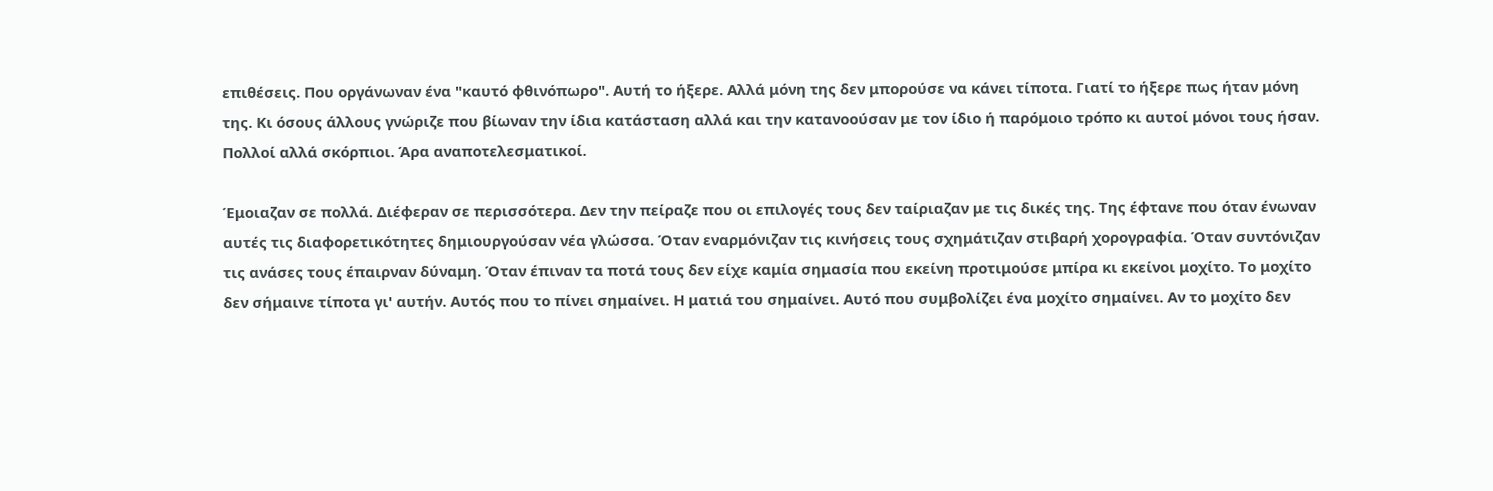επιθέσεις. Που οργάνωναν ένα "καυτό φθινόπωρο". Αυτή το ήξερε. Αλλά μόνη της δεν μπορούσε να κάνει τίποτα. Γιατί το ήξερε πως ήταν μόνη της. Κι όσους άλλους γνώριζε που βίωναν την ίδια κατάσταση αλλά και την κατανοούσαν με τον ίδιο ή παρόμοιο τρόπο κι αυτοί μόνοι τους ήσαν. Πολλοί αλλά σκόρπιοι. Άρα αναποτελεσματικοί.

Έμοιαζαν σε πολλά. Διέφεραν σε περισσότερα. Δεν την πείραζε που οι επιλογές τους δεν ταίριαζαν με τις δικές της. Της έφτανε που όταν ένωναν αυτές τις διαφορετικότητες δημιουργούσαν νέα γλώσσα. Όταν εναρμόνιζαν τις κινήσεις τους σχημάτιζαν στιβαρή χορογραφία. Όταν συντόνιζαν τις ανάσες τους έπαιρναν δύναμη. Όταν έπιναν τα ποτά τους δεν είχε καμία σημασία που εκείνη προτιμούσε μπίρα κι εκείνοι μοχίτο. Το μοχίτο δεν σήμαινε τίποτα γι' αυτήν. Αυτός που το πίνει σημαίνει. Η ματιά του σημαίνει. Αυτό που συμβολίζει ένα μοχίτο σημαίνει. Αν το μοχίτο δεν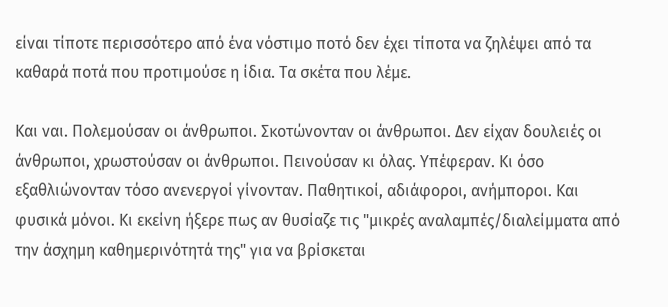είναι τίποτε περισσότερο από ένα νόστιμο ποτό δεν έχει τίποτα να ζηλέψει από τα καθαρά ποτά που προτιμούσε η ίδια. Τα σκέτα που λέμε.

Και ναι. Πολεμούσαν οι άνθρωποι. Σκοτώνονταν οι άνθρωποι. Δεν είχαν δουλειές οι άνθρωποι, χρωστούσαν οι άνθρωποι. Πεινούσαν κι όλας. Υπέφεραν. Κι όσο εξαθλιώνονταν τόσο ανενεργοί γίνονταν. Παθητικοί, αδιάφοροι, ανήμποροι. Και φυσικά μόνοι. Κι εκείνη ήξερε πως αν θυσίαζε τις "μικρές αναλαμπές/διαλείμματα από την άσχημη καθημερινότητά της" για να βρίσκεται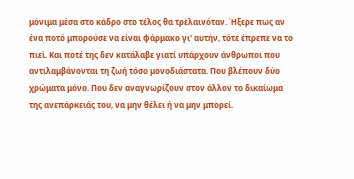μόνιμα μέσα στο κάδρο στο τέλος θα τρελαινόταν. Ήξερε πως αν ένα ποτό μπορούσε να είναι φάρμακο γι' αυτήν, τότε έπρεπε να το πιεί. Και ποτέ της δεν κατάλαβε γιατί υπάρχουν άνθρωποι που αντιλαμβάνονται τη ζωή τόσο μονοδιάστατα. Που βλέπουν δύο χρώματα μόνο. Που δεν αναγνωρίζουν στον άλλον το δικαίωμα της ανεπάρκειάς του, να μην θέλει ή να μην μπορεί.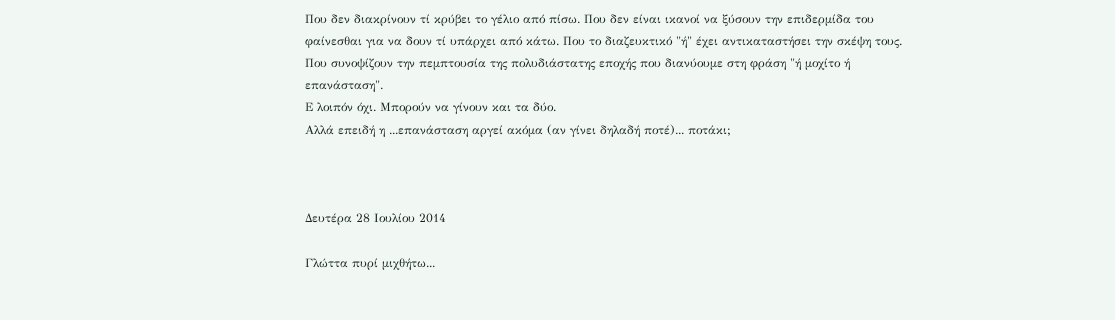Που δεν διακρίνουν τί κρύβει το γέλιο από πίσω. Που δεν είναι ικανοί να ξύσουν την επιδερμίδα του φαίνεσθαι για να δουν τί υπάρχει από κάτω. Που το διαζευκτικό "ή" έχει αντικαταστήσει την σκέψη τους. Που συνοψίζουν την πεμπτουσία της πολυδιάστατης εποχής που διανύουμε στη φράση "ή μοχίτο ή επανάσταση".
Ε λοιπόν όχι. Μπορούν να γίνουν και τα δύο.
Αλλά επειδή η ...επανάσταση αργεί ακόμα (αν γίνει δηλαδή ποτέ)... ποτάκι;



Δευτέρα 28 Ιουλίου 2014

Γλώττα πυρί μιχθήτω...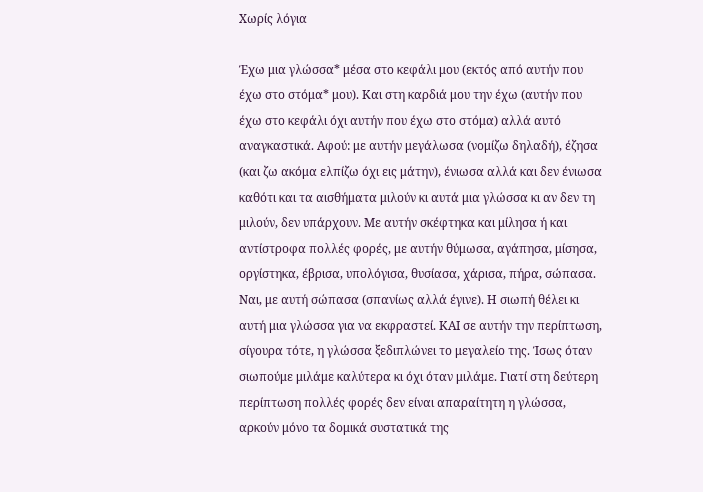Χωρίς λόγια

Έχω μια γλώσσα* μέσα στο κεφάλι μου (εκτός από αυτήν που έχω στο στόμα* μου). Και στη καρδιά μου την έχω (αυτήν που έχω στο κεφάλι όχι αυτήν που έχω στο στόμα) αλλά αυτό αναγκαστικά. Αφού: με αυτήν μεγάλωσα (νομίζω δηλαδή), έζησα (και ζω ακόμα ελπίζω όχι εις μάτην), ένιωσα αλλά και δεν ένιωσα καθότι και τα αισθήματα μιλούν κι αυτά μια γλώσσα κι αν δεν τη μιλούν, δεν υπάρχουν. Με αυτήν σκέφτηκα και μίλησα ή και αντίστροφα πολλές φορές, με αυτήν θύμωσα, αγάπησα, μίσησα, οργίστηκα, έβρισα, υπολόγισα, θυσίασα, χάρισα, πήρα, σώπασα. Ναι, με αυτή σώπασα (σπανίως αλλά έγινε). Η σιωπή θέλει κι αυτή μια γλώσσα για να εκφραστεί. ΚΑΙ σε αυτήν την περίπτωση, σίγουρα τότε, η γλώσσα ξεδιπλώνει το μεγαλείο της. Ίσως όταν σιωπούμε μιλάμε καλύτερα κι όχι όταν μιλάμε. Γιατί στη δεύτερη περίπτωση πολλές φορές δεν είναι απαραίτητη η γλώσσα, αρκούν μόνο τα δομικά συστατικά της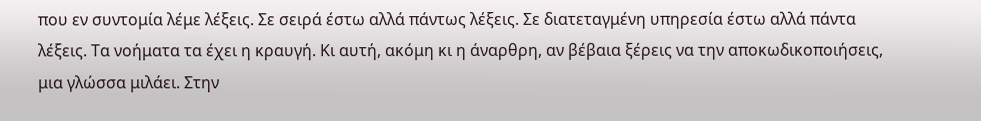που εν συντομία λέμε λέξεις. Σε σειρά έστω αλλά πάντως λέξεις. Σε διατεταγμένη υπηρεσία έστω αλλά πάντα λέξεις. Τα νοήματα τα έχει η κραυγή. Κι αυτή, ακόμη κι η άναρθρη, αν βέβαια ξέρεις να την αποκωδικοποιήσεις, μια γλώσσα μιλάει. Στην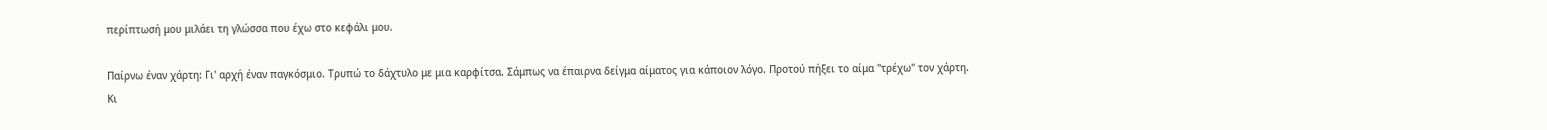περίπτωσή μου μιλάει τη γλώσσα που έχω στο κεφάλι μου.

Παίρνω έναν χάρτη: Γι' αρχή έναν παγκόσμιο. Τρυπώ το δάχτυλο με μια καρφίτσα. Σάμπως να έπαιρνα δείγμα αίματος για κάποιον λόγο. Προτού πήξει το αίμα "τρέχω" τον χάρτη. Κι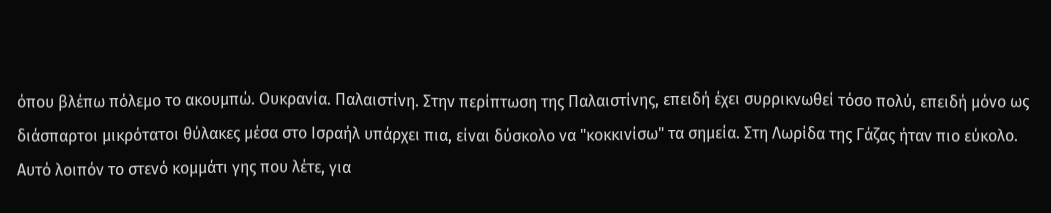όπου βλέπω πόλεμο το ακουμπώ. Ουκρανία. Παλαιστίνη. Στην περίπτωση της Παλαιστίνης, επειδή έχει συρρικνωθεί τόσο πολύ, επειδή μόνο ως διάσπαρτοι μικρότατοι θύλακες μέσα στο Ισραήλ υπάρχει πια, είναι δύσκολο να "κοκκινίσω" τα σημεία. Στη Λωρίδα της Γάζας ήταν πιο εύκολο. Αυτό λοιπόν το στενό κομμάτι γης που λέτε, για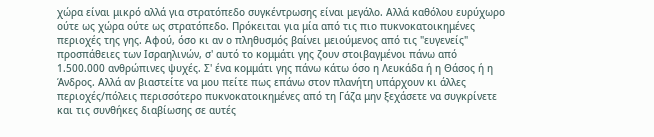χώρα είναι μικρό αλλά για στρατόπεδο συγκέντρωσης είναι μεγάλο. Αλλά καθόλου ευρύχωρο ούτε ως χώρα ούτε ως στρατόπεδο. Πρόκειται για μία από τις πιο πυκνοκατοικημένες περιοχές της γης. Αφού, όσο κι αν ο πληθυσμός βαίνει μειούμενος από τις "ευγενείς" προσπάθειες των Ισραηλινών, σ' αυτό το κομμάτι γης ζουν στοιβαγμένοι πάνω από 1.500.000 ανθρώπινες ψυχές. Σ' ένα κομμάτι γης πάνω κάτω όσο η Λευκάδα ή η Θάσος ή η Άνδρος. Αλλά αν βιαστείτε να μου πείτε πως επάνω στον πλανήτη υπάρχουν κι άλλες περιοχές/πόλεις περισσότερο πυκνοκατοικημένες από τη Γάζα μην ξεχάσετε να συγκρίνετε και τις συνθήκες διαβίωσης σε αυτές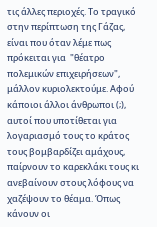τις άλλες περιοχές. Το τραγικό στην περίπτωση της Γάζας, είναι που όταν λέμε πως πρόκειται για  "θέατρο πολεμικών επιχειρήσεων", μάλλον κυριολεκτούμε. Αφού κάποιοι άλλοι άνθρωποι (;), αυτοί που υποτίθεται για λογαριασμό τους το κράτος τους βομβαρδίζει αμάχους, παίρνουν το καρεκλάκι τους κι ανεβαίνουν στους λόφους να χαζέψουν το θέαμα. Όπως κάνουν οι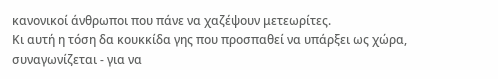κανονικοί άνθρωποι που πάνε να χαζέψουν μετεωρίτες.
Κι αυτή η τόση δα κουκκίδα γης που προσπαθεί να υπάρξει ως χώρα, συναγωνίζεται - για να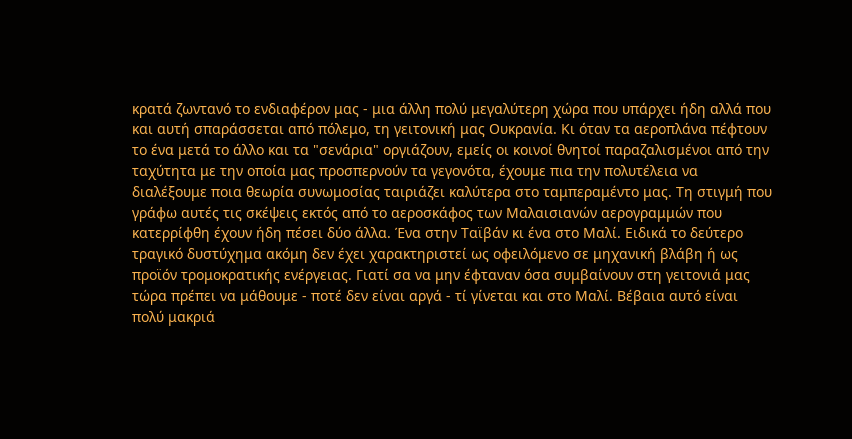κρατά ζωντανό το ενδιαφέρον μας - μια άλλη πολύ μεγαλύτερη χώρα που υπάρχει ήδη αλλά που και αυτή σπαράσσεται από πόλεμο, τη γειτονική μας Ουκρανία. Κι όταν τα αεροπλάνα πέφτουν το ένα μετά το άλλο και τα "σενάρια" οργιάζουν, εμείς οι κοινοί θνητοί παραζαλισμένοι από την ταχύτητα με την οποία μας προσπερνούν τα γεγονότα, έχουμε πια την πολυτέλεια να διαλέξουμε ποια θεωρία συνωμοσίας ταιριάζει καλύτερα στο ταμπεραμέντο μας. Τη στιγμή που γράφω αυτές τις σκέψεις εκτός από το αεροσκάφος των Μαλαισιανών αερογραμμών που κατερρίφθη έχουν ήδη πέσει δύο άλλα. Ένα στην Ταϊβάν κι ένα στο Μαλί. Ειδικά το δεύτερο τραγικό δυστύχημα ακόμη δεν έχει χαρακτηριστεί ως οφειλόμενο σε μηχανική βλάβη ή ως προϊόν τρομοκρατικής ενέργειας. Γιατί σα να μην έφταναν όσα συμβαίνουν στη γειτονιά μας τώρα πρέπει να μάθουμε - ποτέ δεν είναι αργά - τί γίνεται και στο Μαλί. Βέβαια αυτό είναι πολύ μακριά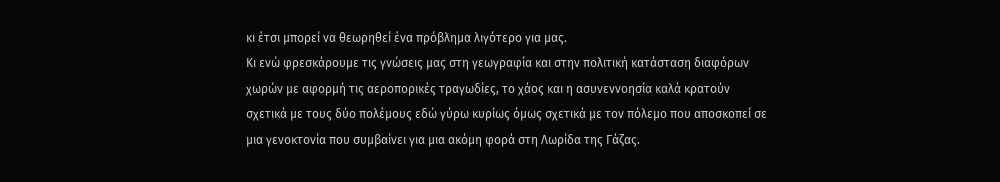κι έτσι μπορεί να θεωρηθεί ένα πρόβλημα λιγότερο για μας.
Κι ενώ φρεσκάρουμε τις γνώσεις μας στη γεωγραφία και στην πολιτική κατάσταση διαφόρων χωρών με αφορμή τις αεροπορικές τραγωδίες, το χάος και η ασυνεννοησία καλά κρατούν σχετικά με τους δύο πολέμους εδώ γύρω κυρίως όμως σχετικά με τον πόλεμο που αποσκοπεί σε μια γενοκτονία που συμβαίνει για μια ακόμη φορά στη Λωρίδα της Γάζας.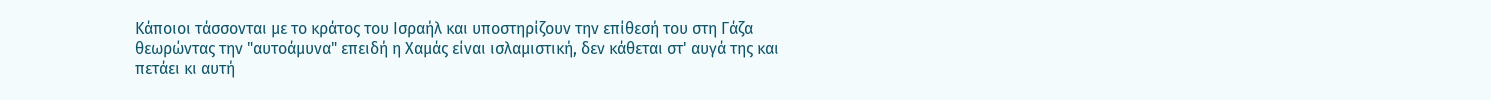Κάποιοι τάσσονται με το κράτος του Ισραήλ και υποστηρίζουν την επίθεσή του στη Γάζα θεωρώντας την "αυτοάμυνα" επειδή η Χαμάς είναι ισλαμιστική, δεν κάθεται στ' αυγά της και πετάει κι αυτή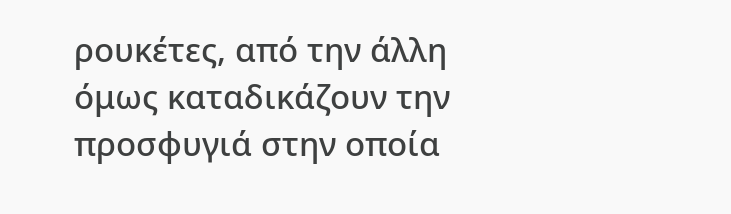ρουκέτες, από την άλλη όμως καταδικάζουν την προσφυγιά στην οποία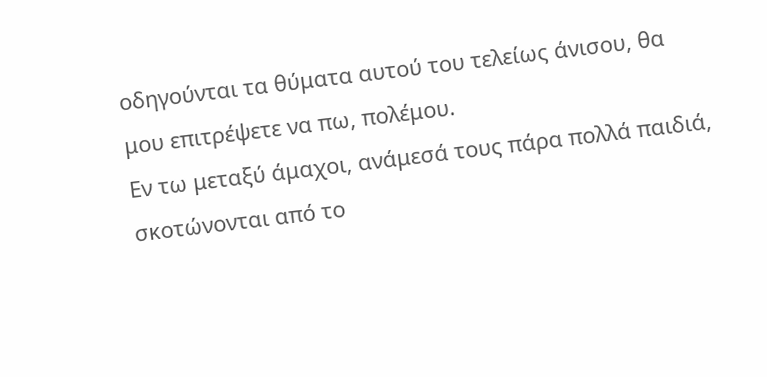οδηγούνται τα θύματα αυτού του τελείως άνισου, θα μου επιτρέψετε να πω, πολέμου.
Εν τω μεταξύ άμαχοι, ανάμεσά τους πάρα πολλά παιδιά, σκοτώνονται από το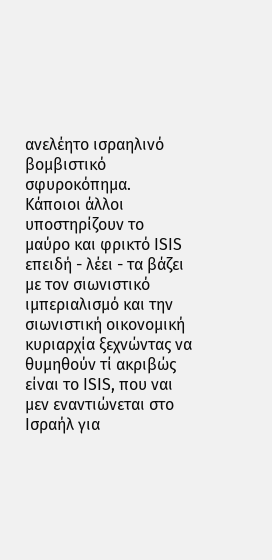ανελέητο ισραηλινό βομβιστικό σφυροκόπημα.
Κάποιοι άλλοι υποστηρίζουν το μαύρο και φρικτό ISIS επειδή - λέει - τα βάζει με τον σιωνιστικό ιμπεριαλισμό και την σιωνιστική οικονομική κυριαρχία ξεχνώντας να θυμηθούν τί ακριβώς είναι το ISIS, που ναι μεν εναντιώνεται στο Ισραήλ για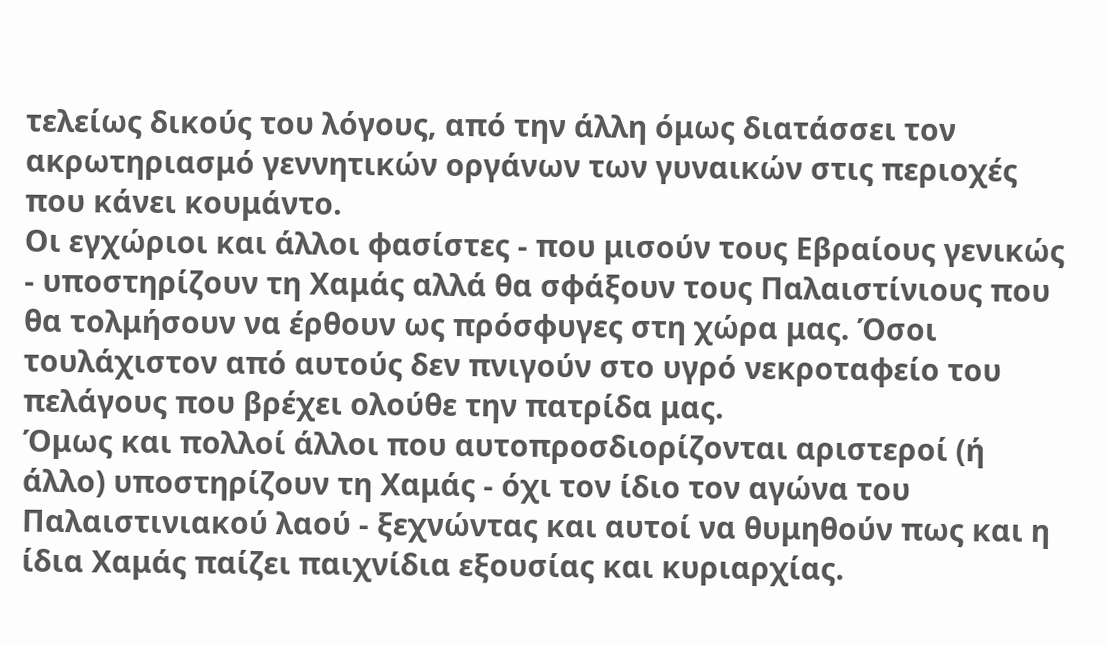τελείως δικούς του λόγους, από την άλλη όμως διατάσσει τον ακρωτηριασμό γεννητικών οργάνων των γυναικών στις περιοχές που κάνει κουμάντο.
Οι εγχώριοι και άλλοι φασίστες - που μισούν τους Εβραίους γενικώς - υποστηρίζουν τη Χαμάς αλλά θα σφάξουν τους Παλαιστίνιους που θα τολμήσουν να έρθουν ως πρόσφυγες στη χώρα μας. Όσοι τουλάχιστον από αυτούς δεν πνιγούν στο υγρό νεκροταφείο του πελάγους που βρέχει ολούθε την πατρίδα μας.
Όμως και πολλοί άλλοι που αυτοπροσδιορίζονται αριστεροί (ή άλλο) υποστηρίζουν τη Χαμάς - όχι τον ίδιο τον αγώνα του Παλαιστινιακού λαού - ξεχνώντας και αυτοί να θυμηθούν πως και η ίδια Χαμάς παίζει παιχνίδια εξουσίας και κυριαρχίας.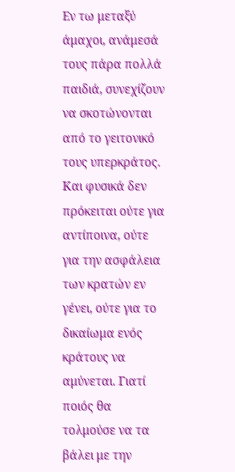Εν τω μεταξύ άμαχοι, ανάμεσά τους πάρα πολλά παιδιά, συνεχίζουν να σκοτώνονται από το γειτονικό τους υπερκράτος.
Και φυσικά δεν πρόκειται ούτε για αντίποινα, ούτε για την ασφάλεια των κρατών εν γένει, ούτε για το δικαίωμα ενός κράτους να αμύνεται. Γιατί ποιός θα τολμούσε να τα βάλει με την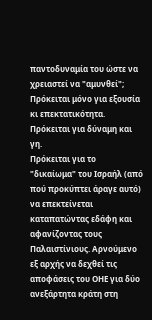παντοδυναμία του ώστε να χρειαστεί να "αμυνθεί"; Πρόκειται μόνο για εξουσία κι επεκτατικότητα. Πρόκειται για δύναμη και γη.
Πρόκειται για το "δικαίωμα" του Ισραήλ (από πού προκύπτει άραγε αυτό) να επεκτείνεται καταπατώντας εδάφη και αφανίζοντας τους Παλαιστίνιους. Αρνούμενο εξ αρχής να δεχθεί τις αποφάσεις του ΟΗΕ για δύο ανεξάρτητα κράτη στη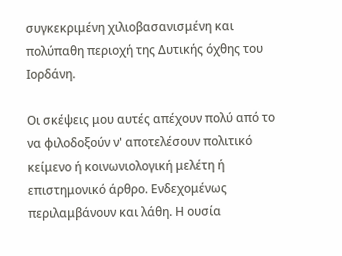συγκεκριμένη χιλιοβασανισμένη και πολύπαθη περιοχή της Δυτικής όχθης του Ιορδάνη.

Οι σκέψεις μου αυτές απέχουν πολύ από το να φιλοδοξούν ν' αποτελέσουν πολιτικό κείμενο ή κοινωνιολογική μελέτη ή επιστημονικό άρθρο. Ενδεχομένως περιλαμβάνουν και λάθη. Η ουσία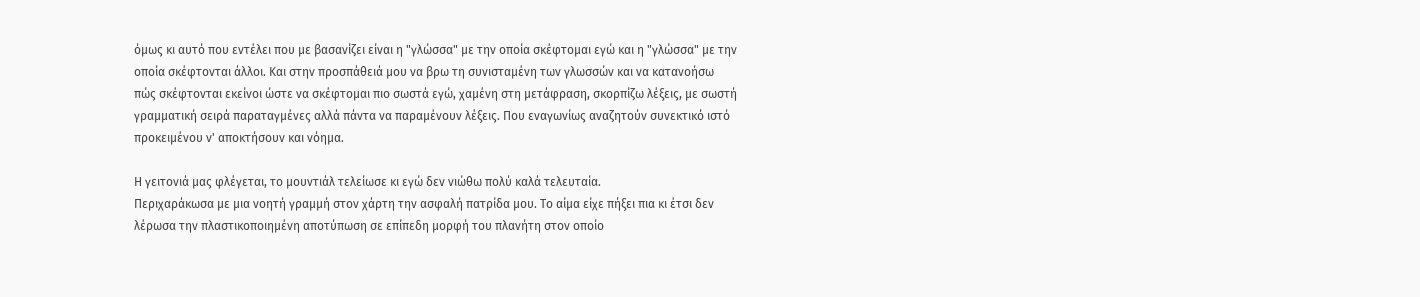όμως κι αυτό που εντέλει που με βασανίζει είναι η "γλώσσα" με την οποία σκέφτομαι εγώ και η "γλώσσα" με την οποία σκέφτονται άλλοι. Και στην προσπάθειά μου να βρω τη συνισταμένη των γλωσσών και να κατανοήσω πώς σκέφτονται εκείνοι ώστε να σκέφτομαι πιο σωστά εγώ, χαμένη στη μετάφραση, σκορπίζω λέξεις, με σωστή γραμματική σειρά παραταγμένες αλλά πάντα να παραμένουν λέξεις. Που εναγωνίως αναζητούν συνεκτικό ιστό προκειμένου ν' αποκτήσουν και νόημα.

Η γειτονιά μας φλέγεται, το μουντιάλ τελείωσε κι εγώ δεν νιώθω πολύ καλά τελευταία.
Περιχαράκωσα με μια νοητή γραμμή στον χάρτη την ασφαλή πατρίδα μου. Το αίμα είχε πήξει πια κι έτσι δεν λέρωσα την πλαστικοποιημένη αποτύπωση σε επίπεδη μορφή του πλανήτη στον οποίο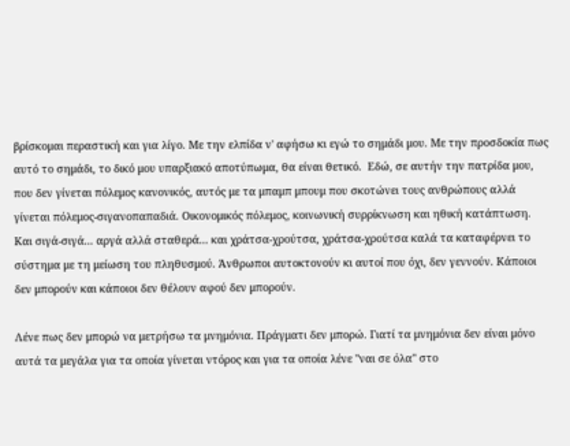βρίσκομαι περαστική και για λίγο. Με την ελπίδα ν' αφήσω κι εγώ το σημάδι μου. Με την προσδοκία πως αυτό το σημάδι, το δικό μου υπαρξιακό αποτύπωμα, θα είναι θετικό.  Εδώ, σε αυτήν την πατρίδα μου, που δεν γίνεται πόλεμος κανονικός, αυτός με τα μπαμπ μπουμ που σκοτώνει τους ανθρώπους αλλά γίνεται πόλεμος-σιγανοπαπαδιά. Οικονομικός πόλεμος, κοινωνική συρρίκνωση και ηθική κατάπτωση. Και σιγά-σιγά... αργά αλλά σταθερά... και χράτσα-χρούτσα, χράτσα-χρούτσα καλά τα καταφέρνει το σύστημα με τη μείωση του πληθυσμού. Άνθρωποι αυτοκτονούν κι αυτοί που όχι, δεν γεννούν. Κάποιοι δεν μπορούν και κάποιοι δεν θέλουν αφού δεν μπορούν.

Λένε πως δεν μπορώ να μετρήσω τα μνημόνια. Πράγματι δεν μπορώ. Γιατί τα μνημόνια δεν είναι μόνο αυτά τα μεγάλα για τα οποία γίνεται ντόρος και για τα οποία λένε "ναι σε όλα" στο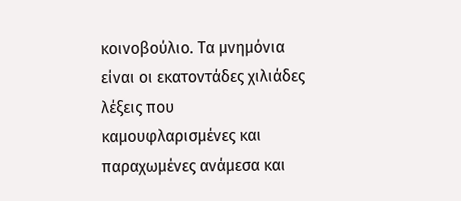κοινοβούλιο. Τα μνημόνια είναι οι εκατοντάδες χιλιάδες λέξεις που καμουφλαρισμένες και παραχωμένες ανάμεσα και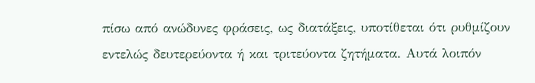πίσω από ανώδυνες φράσεις, ως διατάξεις, υποτίθεται ότι ρυθμίζουν εντελώς δευτερεύοντα ή και τριτεύοντα ζητήματα. Αυτά λοιπόν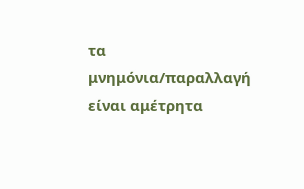τα μνημόνια/παραλλαγή είναι αμέτρητα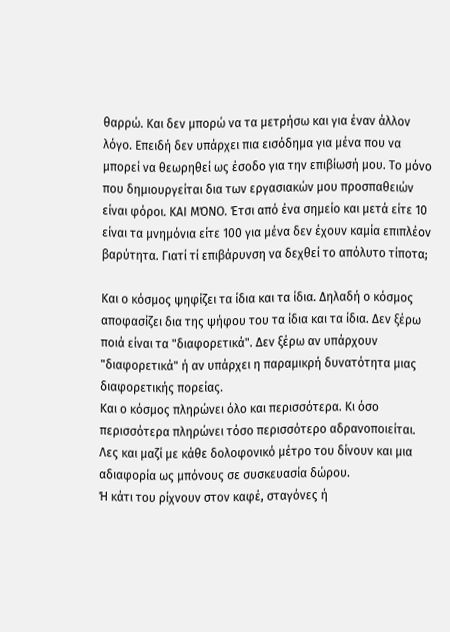θαρρώ. Και δεν μπορώ να τα μετρήσω και για έναν άλλον λόγο. Επειδή δεν υπάρχει πια εισόδημα για μένα που να μπορεί να θεωρηθεί ως έσοδο για την επιβίωσή μου. Το μόνο που δημιουργείται δια των εργασιακών μου προσπαθειών είναι φόροι. ΚΑΙ ΜΌΝΟ. Έτσι από ένα σημείο και μετά είτε 10 είναι τα μνημόνια είτε 100 για μένα δεν έχουν καμία επιπλέον βαρύτητα. Γιατί τί επιβάρυνση να δεχθεί το απόλυτο τίποτα;

Και ο κόσμος ψηφίζει τα ίδια και τα ίδια. Δηλαδή ο κόσμος αποφασίζει δια της ψήφου του τα ίδια και τα ίδια. Δεν ξέρω ποιά είναι τα "διαφορετικά". Δεν ξέρω αν υπάρχουν "διαφορετικά" ή αν υπάρχει η παραμικρή δυνατότητα μιας διαφορετικής πορείας.
Και ο κόσμος πληρώνει όλο και περισσότερα. Κι όσο περισσότερα πληρώνει τόσο περισσότερο αδρανοποιείται. Λες και μαζί με κάθε δολοφονικό μέτρο του δίνουν και μια αδιαφορία ως μπόνους σε συσκευασία δώρου.
Ή κάτι του ρίχνουν στον καφέ, σταγόνες ή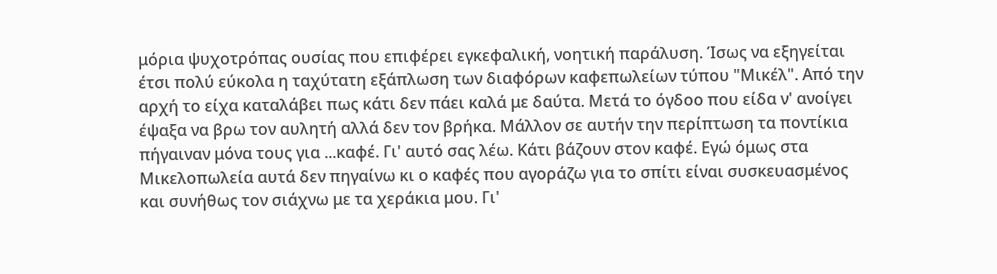μόρια ψυχοτρόπας ουσίας που επιφέρει εγκεφαλική, νοητική παράλυση. Ίσως να εξηγείται έτσι πολύ εύκολα η ταχύτατη εξάπλωση των διαφόρων καφεπωλείων τύπου "Μικέλ". Από την αρχή το είχα καταλάβει πως κάτι δεν πάει καλά με δαύτα. Μετά το όγδοο που είδα ν' ανοίγει έψαξα να βρω τον αυλητή αλλά δεν τον βρήκα. Μάλλον σε αυτήν την περίπτωση τα ποντίκια πήγαιναν μόνα τους για ...καφέ. Γι' αυτό σας λέω. Κάτι βάζουν στον καφέ. Εγώ όμως στα Μικελοπωλεία αυτά δεν πηγαίνω κι ο καφές που αγοράζω για το σπίτι είναι συσκευασμένος και συνήθως τον σιάχνω με τα χεράκια μου. Γι'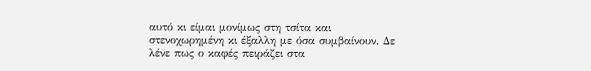αυτό κι είμαι μονίμως στη τσίτα και στενοχωρημένη κι έξαλλη με όσα συμβαίνουν. Δε λένε πως ο καφές πειράζει στα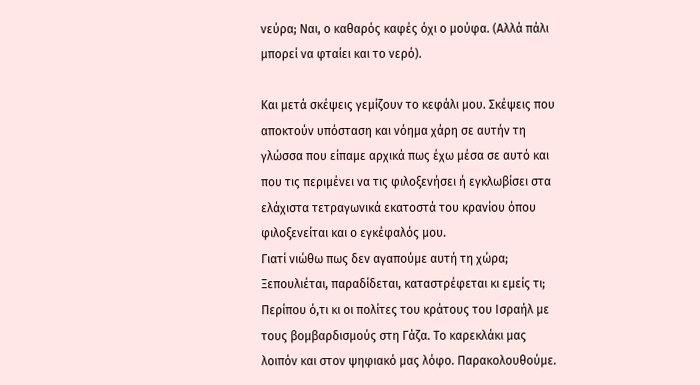νεύρα; Ναι, ο καθαρός καφές όχι ο μούφα. (Αλλά πάλι μπορεί να φταίει και το νερό).

Και μετά σκέψεις γεμίζουν το κεφάλι μου. Σκέψεις που αποκτούν υπόσταση και νόημα χάρη σε αυτήν τη γλώσσα που είπαμε αρχικά πως έχω μέσα σε αυτό και που τις περιμένει να τις φιλοξενήσει ή εγκλωβίσει στα ελάχιστα τετραγωνικά εκατοστά του κρανίου όπου φιλοξενείται και ο εγκέφαλός μου.
Γιατί νιώθω πως δεν αγαπούμε αυτή τη χώρα;  Ξεπουλιέται, παραδίδεται, καταστρέφεται κι εμείς τι; Περίπου ό,τι κι οι πολίτες του κράτους του Ισραήλ με τους βομβαρδισμούς στη Γάζα. Το καρεκλάκι μας λοιπόν και στον ψηφιακό μας λόφο. Παρακολουθούμε.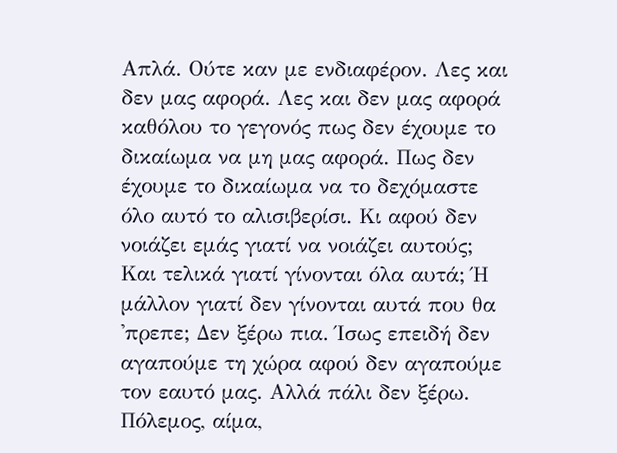Απλά. Ούτε καν με ενδιαφέρον. Λες και δεν μας αφορά. Λες και δεν μας αφορά καθόλου το γεγονός πως δεν έχουμε το δικαίωμα να μη μας αφορά. Πως δεν έχουμε το δικαίωμα να το δεχόμαστε όλο αυτό το αλισιβερίσι. Κι αφού δεν νοιάζει εμάς γιατί να νοιάζει αυτούς;
Και τελικά γιατί γίνονται όλα αυτά; Ή μάλλον γιατί δεν γίνονται αυτά που θα 'πρεπε; Δεν ξέρω πια. Ίσως επειδή δεν αγαπούμε τη χώρα αφού δεν αγαπούμε τον εαυτό μας. Αλλά πάλι δεν ξέρω.
Πόλεμος, αίμα,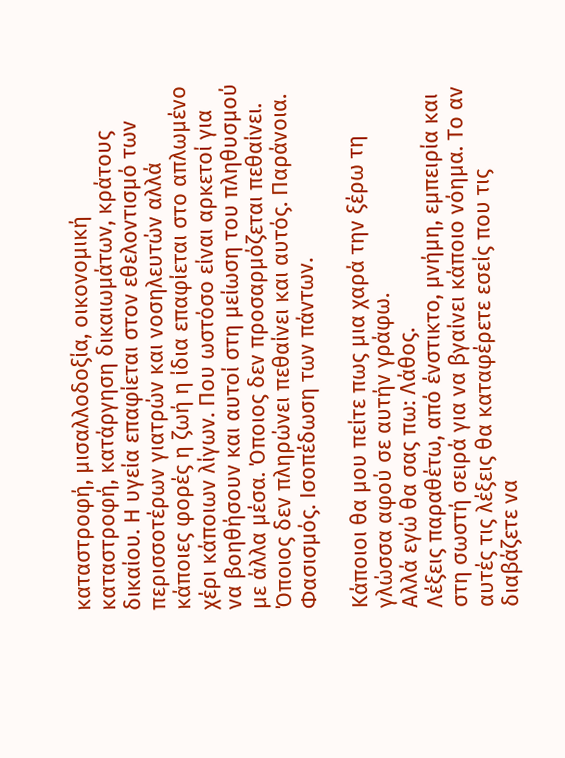καταστροφή, μισαλλοδοξία, οικονομική καταστροφή, κατάργηση δικαιωμάτων, κράτους δικαίου. Η υγεία επαφίεται στον εθελοντισμό των περισσοτέρων γιατρών και νοσηλευτών αλλά κάποιες φορές η ζωή η ίδια επαφίεται στο απλωμένο χέρι κάποιων λίγων. Που ωστόσο είναι αρκετοί για να βοηθήσουν και αυτοί στη μείωση του πληθυσμού με άλλα μέσα. Όποιος δεν προσαρμόζεται πεθαίνει. Όποιος δεν πληρώνει πεθαίνει και αυτός. Παράνοια. Φασισμός. Ισοπέδωση των πάντων.

Κάποιοι θα μου πείτε πως μια χαρά την ξέρω τη γλώσσα αφού σε αυτήν γράφω.
Αλλά εγώ θα σας πω: Λάθος.
Λέξεις παραθέτω, από ένστικτο, μνήμη, εμπειρία και στη σωστή σειρά για να βγαίνει κάποιο νόημα. Το αν αυτές τις λέξεις θα καταφέρετε εσείς που τις διαβάζετε να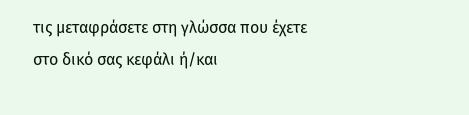τις μεταφράσετε στη γλώσσα που έχετε στο δικό σας κεφάλι ή/και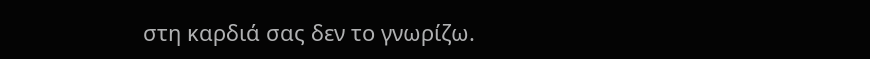στη καρδιά σας δεν το γνωρίζω.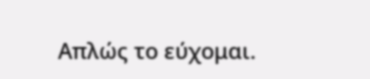Απλώς το εύχομαι.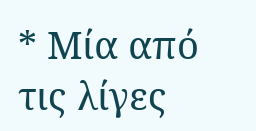* Μία από τις λίγες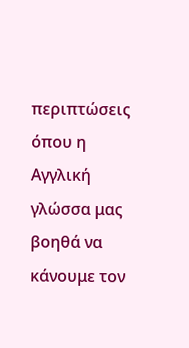περιπτώσεις όπου η Αγγλική γλώσσα μας βοηθά να κάνουμε τον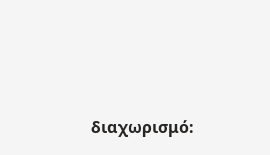διαχωρισμό: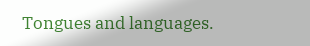Tongues and languages.